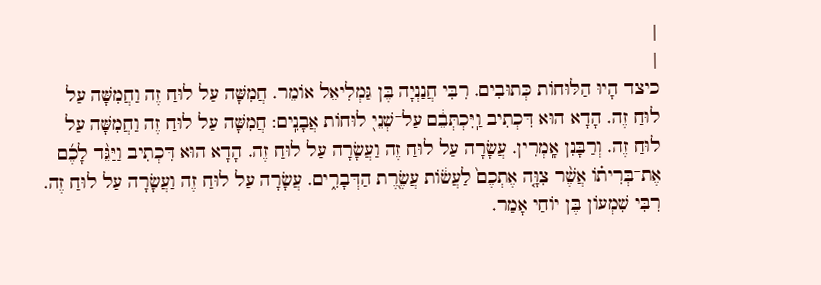|
|
כיצד הָיוּ הַלּוּחוֹת כְּתוּבִים. רִבִּי חֲנַנְיָה בֶּן גַּמְלִיאֵל אוֹמֵר. חֲמִשָּׁה עַל לוּחַ זֶה וַחֲמִשָּׁה עַל לוּחַ זֶה. הָדָא הוּא דִּכְתִיב וַֽיִּכְתְּבֵ֔ם עַל־שְׁנֵי֖ לוּחוֹת אֲבָנִֽים: חֲמִשָּׁה עַל לוּחַ זֶה וַחֲמִשָּׁה עַל לוּחַ זֶה. וְרַבָּנִן אָֽמְרִין. עֲשָׂרָה עַל לוּחַ זֶה וַעֲשָׂרָה עַל לוּחַ זֶה. הָדָא הוּא דִּכְתִיב וַיַּגֵּ֨ד לָכֶ֜ם אֶת־בְּרִית֗וֹ אֲשֶׁ֨ר צִוָּ֤ה אֶתְכֶם֙ לַעֲשׂ֔וֹת עֲשֶׂרֶ֭ת הַדְּבָרִ֑ים. עֲשָׂרָה עַל לוּחַ זֶה וַעֲשָׂרָה עַל לוּחַ זֶה. רִבִּי שִׁמְעוֹן בֶּן יוֹחַי אָמַר.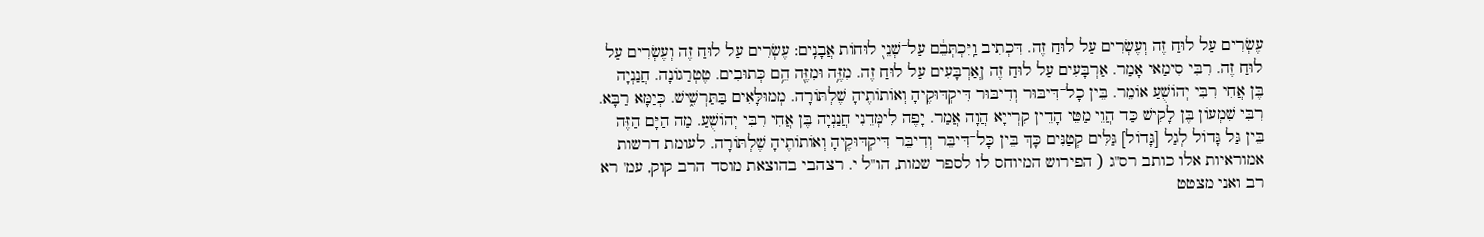עֶשְׂרִים עַל לוּחַ זֶה וְעֶשְׂרִים עַל לוּחַ זֶה. דִּכְתִיב וַֽיִּכְתְּבֵ֔ם עַל־שְׁנֵי֖ לוּחוֹת אֲבָנִֽים: עֶשְׂרִים עַל לוּחַ זֶה וְעֶשְׂרִים עַל לוּחַ זֶה. רִבִּי סִימַאי אָמַר. אַרְבָּעִים עַל לוּחַ זֶה ןְאַרְבָּעִים עַל לוּחַ זֶה. מִזֶּ֥ה וּמִזֶּ֖ה הֵ֥ם כְּתוּבִים. טֶטְרַגוֹנָה. חֲנַנְיָה בֶּן אֲחִי רִבִּי יְהוֹשֻׁעַ אוֹמֵר. בֵּין כָל־דִּיבּוּר וְדִיבּוּר דִּיקְדּוּקֶיהָ וְאוֹתוֹתֶיהָ שֶׁלְתּוֹרָה. מְמוּלָּאִים בַּתַּרְשִׁ֑ישׁ. כְּיַמָּא רַבָּא. רִבִּי שִׁמְעוֹן בֶּן לָקִישׁ כַּד הֲוֵי מַטֵּי הָדֵין קִרְייָא הֲוָה אֲמַר. יָפֶה לִימְּדֵנִי חֲנַנְיָה בֶּן אֲחִי רִבִּי יְהוֹשֻׁעַ. מַה הַיָּם הַזֶּה בֵּין גַּל גָּדוֹל לְגַל [גָּדוֹל] גַּלִּים קְטַנִּים כָּךְ בֵּין כָּל־דִּיבֵּר וְדִיבֵּר דִּיקְדּוּקֶיהָ וְאוֹתוֹתֶיהָ שֶׁלְתּוֹרָה. לעומת דרשות אמוראיות אלו כותב רס"ג ( הפירוש המיוחס לו לספר שמות, הו"ל י. רצהבי בהוצאת מוסד הרב קוק, עמ' רא רב ואני מצטט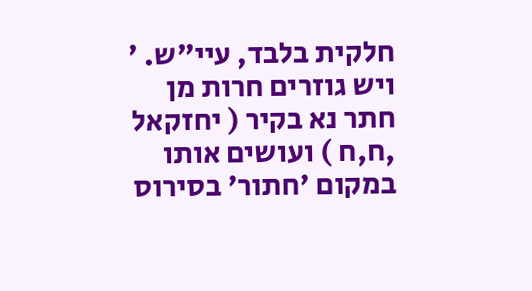חלקית בלבד, עיי"ש. ' ויש גוזרים חרות מן חתר נא בקיר ( יחזקאל ,ח,ח ) ועושים אותו במקום 'חתור' בסירוס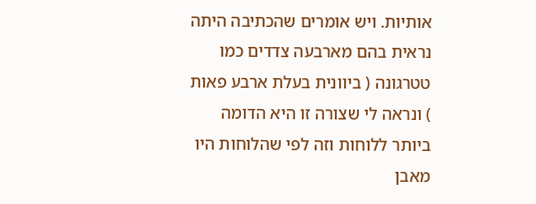אותיות. ויש אומרים שהכתיבה היתה נראית בהם מארבעה צדדים כמו טטרגונה ( ביוונית בעלת ארבע פאות ) ונראה לי שצורה זו היא הדומה ביותר ללוחות וזה לפי שהלוחות היו מאבן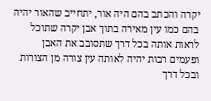יקרה והכתב בהם היה אור, יתחייב שהאור יהיה בהם כמו עין מאירה בתוך אבן יקרה שתוכל לראות אותה בכל דרך שתסובב את האבן ופעמים רבות יהיה לאותה עין צורה מן הצורות ובכל דרך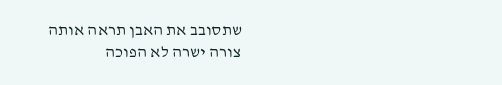שתסובב את האבן תראה אותה צורה ישרה לא הפוכה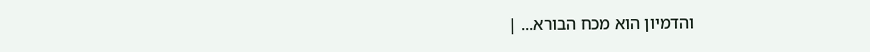והדמיון הוא מכח הבורא... |